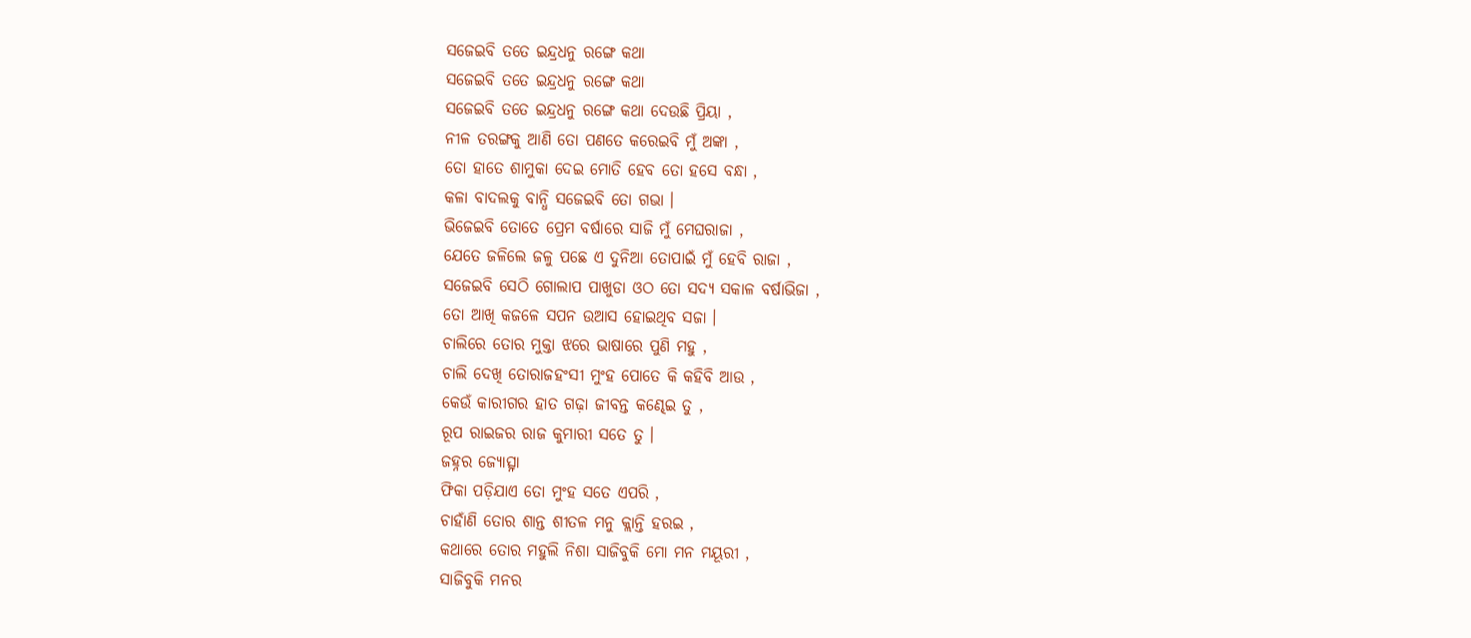ସଜେଇବି ତତେ ଇନ୍ଦ୍ରଧନୁ ରଙ୍ଗେ କଥା
ସଜେଇବି ତତେ ଇନ୍ଦ୍ରଧନୁ ରଙ୍ଗେ କଥା
ସଜେଇବି ତତେ ଇନ୍ଦ୍ରଧନୁ ରଙ୍ଗେ କଥା ଦେଉଛି ପ୍ରିୟା ,
ନୀଳ ତରଙ୍ଗକୁ ଆଣି ତୋ ପଣତେ କରେଇବି ମୁଁ ଅଙ୍କା ,
ତୋ ହାତେ ଶାମୁକା ଦେଇ ମୋତି ହେବ ତୋ ହସେ ବନ୍ଧା ,
କଳା ବାଦଲକୁ ବାନ୍ଧି ସଜେଇବି ତୋ ଗଭା ।
ଭିଜେଇବି ତୋତେ ପ୍ରେମ ବର୍ଷାରେ ସାଜି ମୁଁ ମେଘରାଜା ,
ଯେତେ ଜଳିଲେ ଜଳୁ ପଛେ ଏ ଦୁନିଆ ତୋପାଇଁ ମୁଁ ହେବି ରାଜା ,
ସଜେଇବି ସେଠି ଗୋଲାପ ପାଖୁଡା ଓଠ ତୋ ସଦ୍ୟ ସକାଳ ବର୍ଷାଭିଜା ,
ତୋ ଆଖି କଜଳେ ସପନ ଉଆସ ହୋଇଥିବ ସଜା ।
ଚାଲିରେ ତୋର ମୁକ୍ତା ଝରେ ଭାଷାରେ ପୁଣି ମହୁ ,
ଚାଲି ଦେଖି ତୋରାଜହଂସୀ ମୁଂହ ପୋତେ କି କହିବି ଆଉ ,
କେଉଁ କାରୀଗର ହାତ ଗଢ଼ା ଜୀବନ୍ତ କଣ୍ଢେଇ ତୁ ,
ରୂପ ରାଇଜର ରାଜ କୁମାରୀ ସତେ ତୁ ।
ଜହ୍ନର ଜ୍ୟୋତ୍ସ୍ନା
ଫିକା ପଡ଼ିଯାଏ ତୋ ମୁଂହ ସତେ ଏପରି ,
ଚାହାଁଣି ତୋର ଶାନ୍ତ ଶୀତଳ ମନୁ କ୍ଲାନ୍ତି ହରଇ ,
କଥାରେ ତୋର ମହୁଲି ନିଶା ସାଜିବୁକି ମୋ ମନ ମୟୂରୀ ,
ସାଜିବୁକି ମନର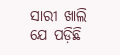ସାରୀ ଖାଲି ଯେ ପଡ଼ିଛି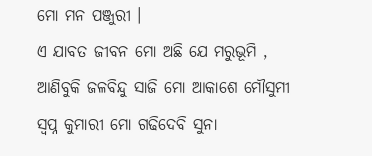ମୋ ମନ ପଞ୍ଜୁରୀ ।
ଏ ଯାବତ ଜୀବନ ମୋ ଅଛି ଯେ ମରୁଭୂମି ,
ଆଣିବୁକି ଜଳବିନ୍ଦୁ ସାଜି ମୋ ଆକାଶେ ମୌସୁମୀ
ସ୍ୱପ୍ନ କୁମାରୀ ମୋ ଗଢିଦେବି ସୁନା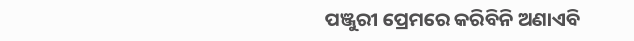ପଞ୍ଜୁରୀ ପ୍ରେମରେ କରିବିନି ଅଣାଏବି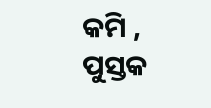କମି ,
ପୁସ୍ତକ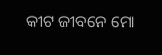କୀଟ ଜୀବନେ ମୋ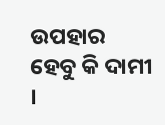ଉପହାର ହେବୁ କି ଦାମୀ ।